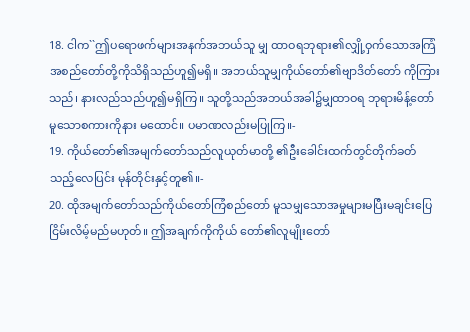18. ငါက``ဤပရောဖက်များအနက်အဘယ်သူ မျှ ထာဝရဘုရား၏လျှို့ဝှက်သောအကြံ အစည်တော်တို့ကိုသိရှိသည်ဟူ၍မရှိ။ အဘယ်သူမျှကိုယ်တော်၏ဗျာဒိတ်တော် ကိုကြားသည်၊ နားလည်သည်ဟူ၍မရှိကြ။ သူတို့သည်အဘယ်အခါ၌မျှထာဝရ ဘုရားမိန့်တော်မူသောစကားကိုနား မထောင်။ ပမာဏလည်းမပြုကြ။-
19. ကိုယ်တော်၏အမျက်တော်သည်လူယုတ်မာတို့ ၏ဦးခေါင်းထက်တွင်တိုက်ခတ်သည့်လေပြင်း မုန်တိုင်းနှင့်တူ၏။-
20. ထိုအမျက်တော်သည်ကိုယ်တော်ကြံစည်တော် မူသမျှသောအမှုများမပြီးမချင်းပြေ ငြိမ်းလိမ့်မည်မဟုတ်။ ဤအချက်ကိုကိုယ် တော်၏လူမျိုးတော်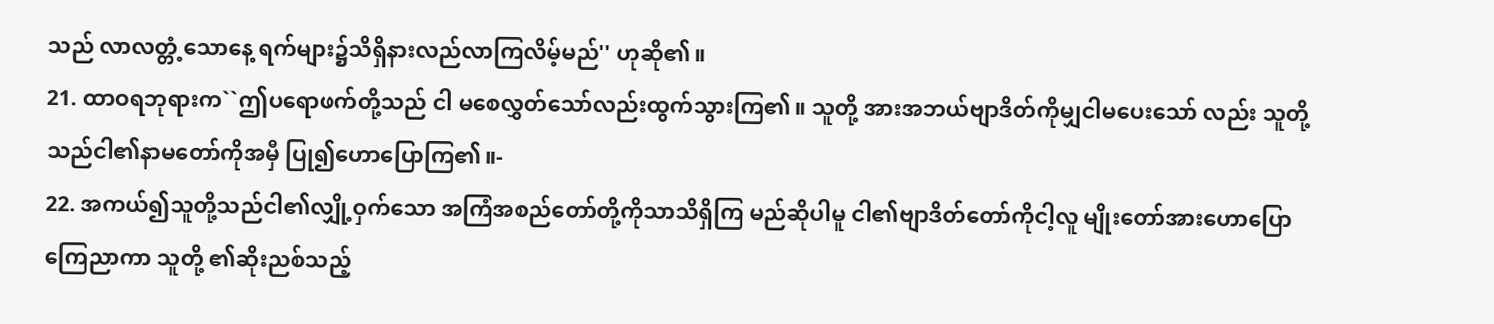သည် လာလတ္တံ့သောနေ့ ရက်များ၌သိရှိနားလည်လာကြလိမ့်မည်'' ဟုဆို၏။
21. ထာဝရဘုရားက``ဤပရောဖက်တို့သည် ငါ မစေလွှတ်သော်လည်းထွက်သွားကြ၏။ သူတို့ အားအဘယ်ဗျာဒိတ်ကိုမျှငါမပေးသော် လည်း သူတို့သည်ငါ၏နာမတော်ကိုအမှီ ပြု၍ဟောပြောကြ၏။-
22. အကယ်၍သူတို့သည်ငါ၏လျှို့ဝှက်သော အကြံအစည်တော်တို့ကိုသာသိရှိကြ မည်ဆိုပါမူ ငါ၏ဗျာဒိတ်တော်ကိုငါ့လူ မျိုးတော်အားဟောပြောကြေညာကာ သူတို့ ၏ဆိုးညစ်သည့်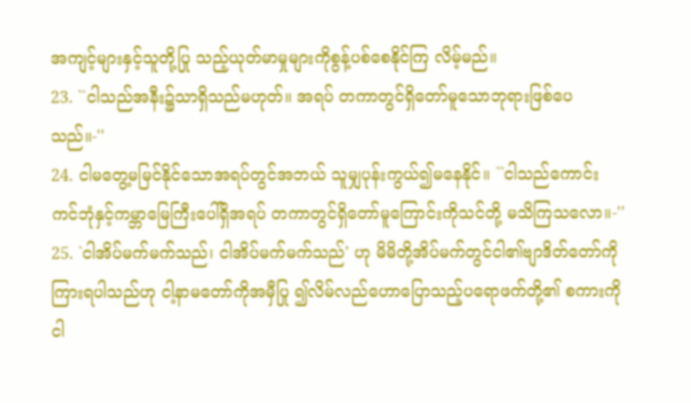အကျင့်များနှင့်သူတို့ပြု သည့်ယုတ်မာမှုများကိုစွန့်ပစ်စေနိုင်ကြ လိမ့်မည်။
23. ``ငါသည်အနီး၌သာရှိသည်မဟုတ်။ အရပ် တကာတွင်ရှိတော်မူသောဘုရားဖြစ်ပေ သည်။-''
24. ငါမတွေ့မမြင်နိုင်သောအရပ်တွင်အဘယ် သူမျှပုန်းကွယ်၍မနေနိုင်။ ``ငါသည်ကောင်း ကင်ဘုံနှင့်ကမ္ဘာမြေကြီးပေါ်ရှိအရပ် တကာတွင်ရှိတော်မူကြောင်းကိုသင်တို့ မသိကြသလော။-''
25. `ငါအိပ်မက်မက်သည်၊ ငါအိပ်မက်မက်သည်' ဟု မိမိတို့အိပ်မက်တွင်ငါ၏ဗျာဒိတ်တော်ကို ကြားရပါသည်ဟု ငါ့နာမတော်ကိုအမှီပြု ၍လိမ်လည်ဟောပြောသည့်ပရောဖက်တို့၏ စကားကိုငါ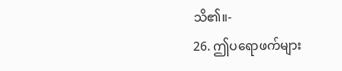သိ၏။-
26. ဤပရောဖက်များ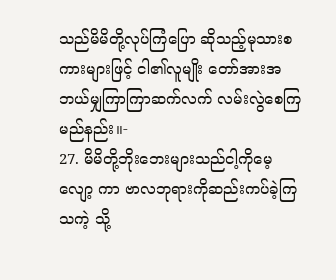သည်မိမိတို့လုပ်ကြံပြော ဆိုသည့်မုသားစကားများဖြင့် ငါ၏လူမျိုး တော်အားအဘယ်မျှကြာကြာဆက်လက် လမ်းလွဲစေကြမည်နည်း။-
27. မိမိတို့ဘိုးဘေးများသည်ငါ့ကိုမေ့လျော့ ကာ ဗာလဘုရားကိုဆည်းကပ်ခဲ့ကြသကဲ့ သို့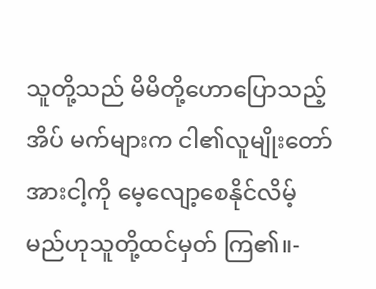သူတို့သည် မိမိတို့ဟောပြောသည့်အိပ် မက်များက ငါ၏လူမျိုးတော်အားငါ့ကို မေ့လျော့စေနိုင်လိမ့်မည်ဟုသူတို့ထင်မှတ် ကြ၏။-